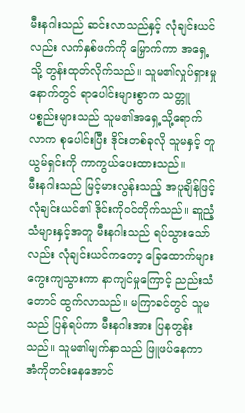မီးနဂါးသည် ဆင်းလာသည်နှင့် လုံချင်းယင်လည်း လက်နှစ်ဖက်ကို မြှောက်ကာ အရှေ့သို့ တွန်းထုတ်လိုက်သည်။ သူမ၏လှုပ်ရှားမှုနောက်တွင် ရာပေါင်းများစွာက သတ္တူပစ္စည်းများသည် သူမ၏အရှေ့သို့ရောက်လာက စုပေါင်းပြီး ဒိုင်းတစ်ခုလို သူမနှင့် တူယွမ်ရှင်းကို ကာကွယ်ပေးထားသည်။
မီးနဂါးသည် မြင့်မားလွန်းသည့် အပူချိန်ဖြင့် လုံချင်းယင်၏ ဒိုင်းကိုဝင်တိုက်သည်။ ဆူညံ့သံများနှင့်အတူ မီးနဂါးသည် ရပ်သွားသော်လည်း လုံချင်းယင်ကတော့ ခြေထောက်များ ကွေးကျသွားကာ နာကျင်မှုကြောင့် ညည်းသံတောင် ထွက်လာသည်။ မကြာခင်တွင် သူမသည် ပြန်ရပ်ကာ မီးနဂါးအား ပြနတွန်းသည်။ သူမ၏မျက်နှာသည် ဖြူဖပ်နေကာ အံကိုတင်းနေအောင်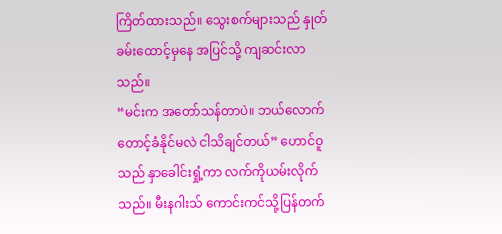ကြိတ်ထားသည်။ သွေးစက်များသည် နှုတ်ခမ်းထောင့်မှနေ အပြင်သို့ ကျဆင်းလာသည်။
“မင်းက အတော်သန်တာပဲ။ ဘယ်လောက် တောင့်ခံနိုင်မလဲ ငါသိချင်တယ်” ဟောင်ဝူသည် နှာခေါင်းရှုံ့ကာ လက်ကိုယမ်းလိုက်သည်။ မီးနဂါးသ် ကောင်းကင်သို့ပြန်တက်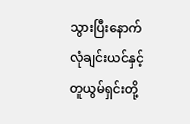သွားပြီးနောက် လုံချင်းယင်နှင့် တူယွမ်ရှင်းတို့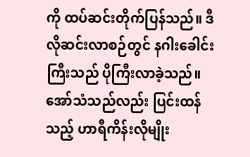ကို ထပ်ဆင်းတိုက်ပြန်သည်။ ဒီလိုဆင်းလာစဉ်တွင် နဂါးခေါင်းကြီးသည် ပိုကြီးလာခဲ့သည်။ အော်သံသည်လည်း ပြင်းထန်သည့် ဟာရီကိန်းလိုမျိုး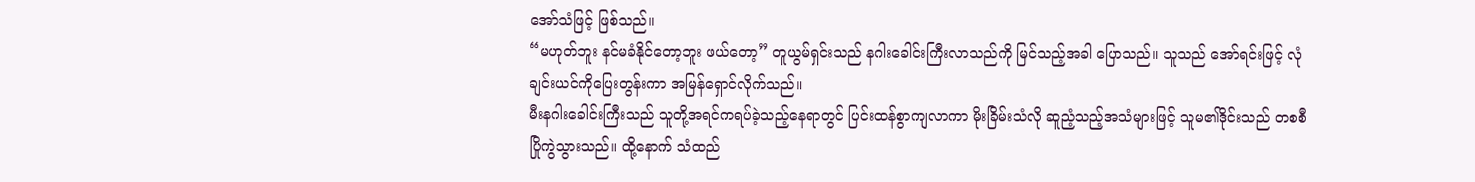အော်သံဖြင့် ဖြစ်သည်။
“မဟုတ်ဘူး နင်မခံနိုင်တော့ဘူး ဖယ်တော့” တူယွမ်ရှင်းသည် နဂါးခေါင်းကြီးလာသည်ကို မြင်သည့်အခါ ပြောသည်။ သူသည် အော်ရင်းဖြင့် လုံချင်းယင်ကိုပြေးတွန်းကာ အမြန်ရှောင်လိုက်သည်။
မီးနဂါးခေါင်းကြီးသည် သူတို့အရင်ကရပ်ခဲ့သည့်နေရာတွင် ပြင်းထန်စွာကျလာကာ မိုးခြိမ်းသံလို ဆူညံ့သည့်အသံများဖြင့် သူမ၏ဒိုင်းသည် တစစီပြိုကွဲသွားသည်။ ထို့နောက် သံထည်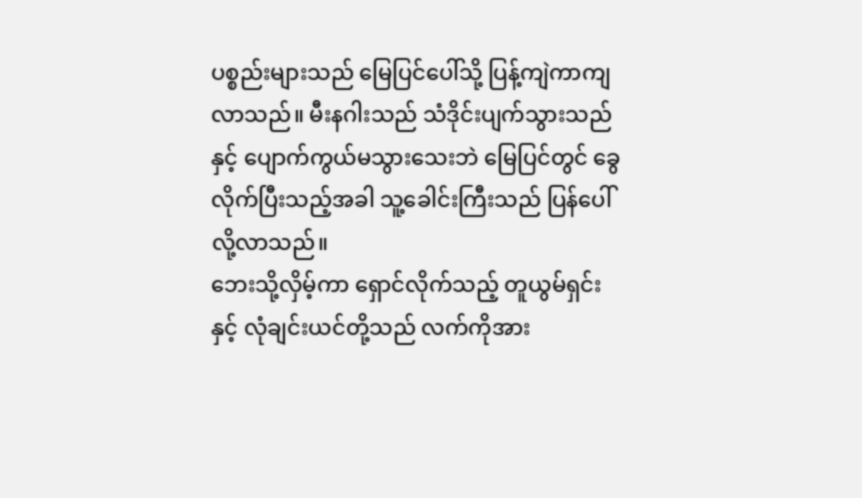ပစ္စည်းများသည် မြေပြင်ပေါ်သို့ ပြန့်ကျဲကာကျလာသည်။ မီးနဂါးသည် သံဒိုင်းပျက်သွားသည်နှင့် ပျောက်ကွယ်မသွားသေးဘဲ မြေပြင်တွင် ခွေလိုက်ပြီးသည့်အခါ သူ့ခေါင်းကြီးသည် ပြန်ပေါ်လို့လာသည်။
ဘေးသို့လှိမ့်ကာ ရှောင်လိုက်သည့် တူယွမ်ရှင်းနှင့် လုံချင်းယင်တို့သည် လက်ကိုအား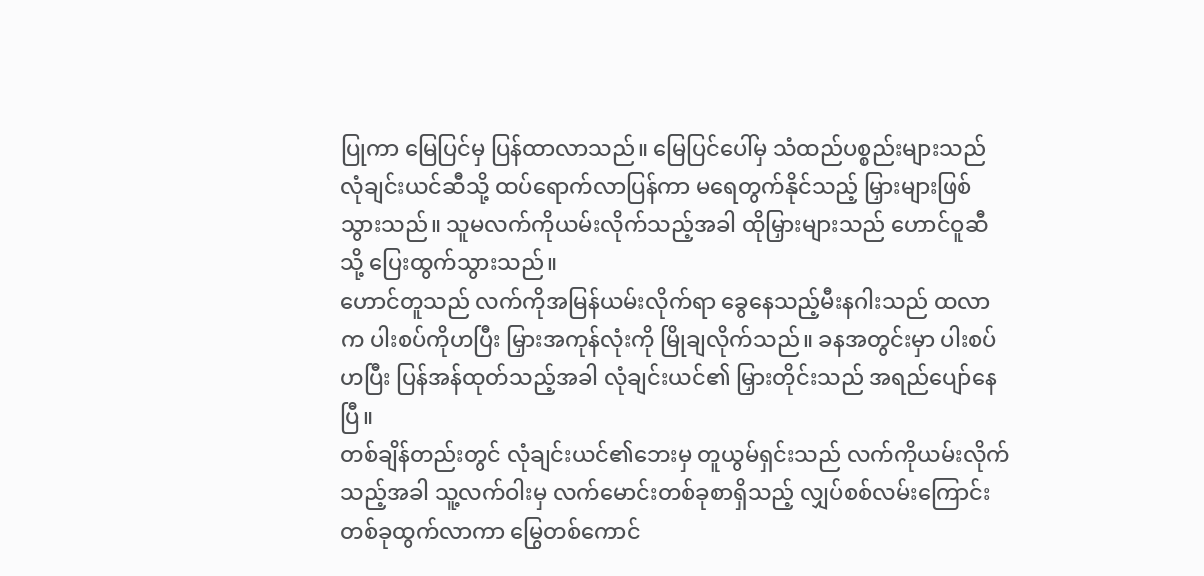ပြုကာ မြေပြင်မှ ပြန်ထာလာသည်။ မြေပြင်ပေါ်မှ သံထည်ပစ္စည်းများသည် လုံချင်းယင်ဆီသို့ ထပ်ရောက်လာပြန်ကာ မရေတွက်နိုင်သည့် မြှားများဖြစ်သွားသည်။ သူမလက်ကိုယမ်းလိုက်သည့်အခါ ထိုမြှားများသည် ဟောင်ဝူဆီသို့ ပြေးထွက်သွားသည်။
ဟောင်တူသည် လက်ကိုအမြန်ယမ်းလိုက်ရာ ခွေနေသည့်မီးနဂါးသည် ထလာက ပါးစပ်ကိုဟပြီး မြှားအကုန်လုံးကို မြိုချလိုက်သည်။ ခနအတွင်းမှာ ပါးစပ်ဟပြီး ပြန်အန်ထုတ်သည့်အခါ လုံချင်းယင်၏ မြှားတိုင်းသည် အရည်ပျော်နေပြီ။
တစ်ချိန်တည်းတွင် လုံချင်းယင်၏ဘေးမှ တူယွမ်ရှင်းသည် လက်ကိုယမ်းလိုက်သည့်အခါ သူ့လက်ဝါးမှ လက်မောင်းတစ်ခုစာရှိသည့် လျှပ်စစ်လမ်းကြောင်းတစ်ခုထွက်လာကာ မြွေတစ်ကောင်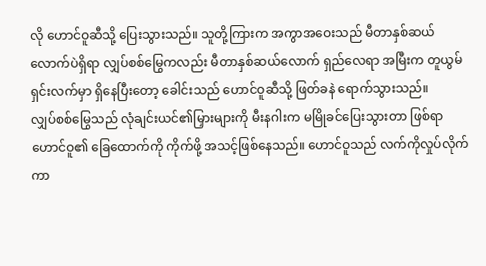လို ဟောင်ဝူဆီသို့ ပြေးသွားသည်။ သူတို့ကြားက အကွာအဝေးသည် မီတာနှစ်ဆယ်လောက်ပဲရှိရာ လျှပ်စစ်မြွေကလည်း မီတာနှစ်ဆယ်လောက် ရှည်လေရာ အမြီးက တူယွမ်ရှင်းလက်မှာ ရှိနေပြီးတော့ ခေါင်းသည် ဟောင်ဝူဆီသို့ ဖြတ်ခနဲ ရောက်သွားသည်။
လျှပ်စစ်မြွေသည် လုံချင်းယင်၏မြှားများကို မီးနဂါးက မမြိုခင်ပြေးသွားတာ ဖြစ်ရာ ဟောင်ဝူ၏ ခြေထောက်ကို ကိုက်ဖို့ အသင့်ဖြစ်နေသည်။ ဟောင်ဝူသည် လက်ကိုလှုပ်လိုက်ကာ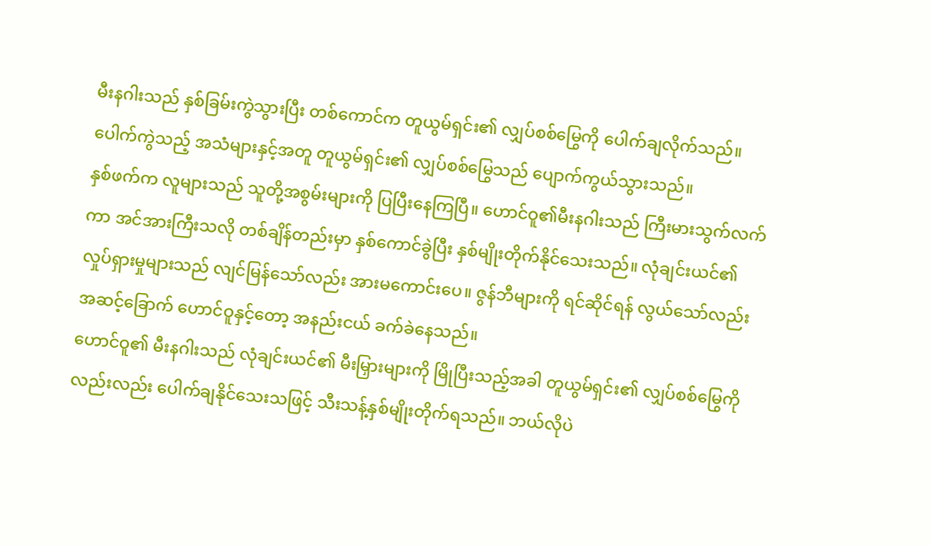မီးနဂါးသည် နှစ်ခြမ်းကွဲသွားပြီး တစ်ကောင်က တူယွမ်ရှင်း၏ လျှပ်စစ်မြွေကို ပေါက်ချလိုက်သည်။ ပေါက်ကွဲသည့် အသံများနှင့်အတူ တူယွမ်ရှင်း၏ လျှပ်စစ်မြွေသည် ပျောက်ကွယ်သွားသည်။
နှစ်ဖက်က လူများသည် သူတို့အစွမ်းများကို ပြပြီးနေကြပြီ။ ဟောင်ဝူ၏မီးနဂါးသည် ကြီးမားသွက်လက်ကာ အင်အားကြီးသလို တစ်ချိန်တည်းမှာ နှစ်ကောင်ခွဲပြီး နှစ်မျိုးတိုက်နိုင်သေးသည်။ လုံချင်းယင်၏ လှုပ်ရှားမှုများသည် လျင်မြန်သော်လည်း အားမကောင်းပေ။ ဇွန်ဘီများကို ရင်ဆိုင်ရန် လွယ်သော်လည်း အဆင့်ခြောက် ဟောင်ဝူနှင့်တော့ အနည်းငယ် ခက်ခဲနေသည်။
ဟောင်ဝူ၏ မီးနဂါးသည် လုံချင်းယင်၏ မီးမြှားများကို မြိုပြီးသည့်အခါ တူယွမ်ရှင်း၏ လျှပ်စစ်မြွေကိုလည်းလည်း ပေါက်ချနိုင်သေးသဖြင့် သီးသန့်နှစ်မျိုးတိုက်ရသည်။ ဘယ်လိုပဲ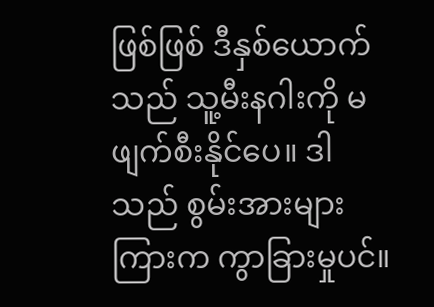ဖြစ်ဖြစ် ဒီနှစ်ယောက်သည် သူ့မီးနဂါးကို မဖျက်စီးနိုင်ပေ။ ဒါသည် စွမ်းအားများကြားက ကွာခြားမှုပင်။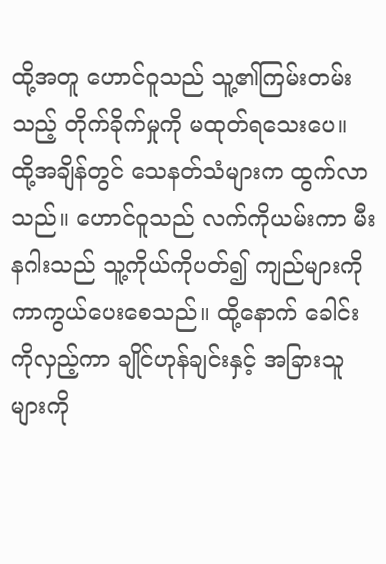ထို့အတူ ဟောင်ဝူသည် သူ့၏ကြမ်းတမ်းသည့် တိုက်ခိုက်မှုကို မထုတ်ရသေးပေ။
ထို့အချိန်တွင် သေနတ်သံများက ထွက်လာသည်။ ဟောင်ဝူသည် လက်ကိုယမ်းကာ မီးနဂါးသည် သူ့ကိုယ်ကိုပတ်၍ ကျည်များကို ကာကွယ်ပေးစေသည်။ ထို့နောက် ခေါင်းကိုလှည့်ကာ ချိုင်ဟုန်ချင်းနှင့် အခြားသူများကို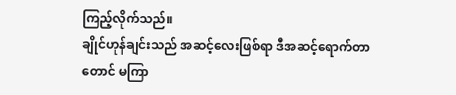ကြည့်လိုက်သည်။
ချိုင်ဟုန်ချင်းသည် အဆင့်လေးဖြစ်ရာ ဒီအဆင့်ရောက်တာတောင် မကြာ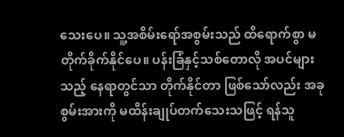သေးပေ။ သူ့အစိမ်းရော်အစွမ်းသည် ထိရောက်စွာ မတိုက်ခိုက်နိုင်ပေ။ ပန်းခြံနှင့်သစ်တောလို အပင်များသည့် နေရာတွင်သာ တိုက်နိုင်တာ ဖြစ်သော်လည်း အခုစွမ်းအားကို မထိန်းချုပ်တက်သေးသဖြင့် ရန်သူ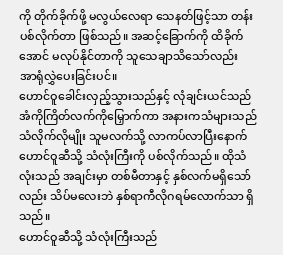ကို တိုက်ခိုက်ဖို့ မလွယ်လေရာ သေနတ်ဖြင့်သာ တန်းပစ်လိုက်တာ ဖြစ်သည်။ အဆင့်ခြောက်ကို ထိခိုက်အောင် မလုပ်နိုင်တာကို သူသေချာသိသော်လည်း အာရုံလွှဲပေးခြင်းပင်။
ဟောင်ဝူခေါင်းလှည့်သွားသည်နှင့် လုံချင်းယင်သည် အံကိုကြိတ်လက်ကိုမြှောက်ကာ အနားကသံများသည် သံလိုက်လိုမျိုး သူမလက်သို့ လာကပ်လာပြီးနောက် ဟောင်ဝူဆီသို့ သံလုံးကြီးကို ပစ်လိုက်သည်။ ထိုသံလုံးသည် အချင်းမှာ တစ်မီတာနှင့် နှစ်လက်မရှိသော်လည်း သိပ်မလေးဘဲ နှစ်ရာကီလိုဂရမ်လောက်သာ ရှိသည်။
ဟောင်ဝူဆီသို့ သံလုံးကြီးသည်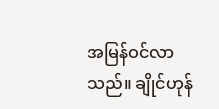အမြန်ဝင်လာသည်။ ချိုင်ဟုန်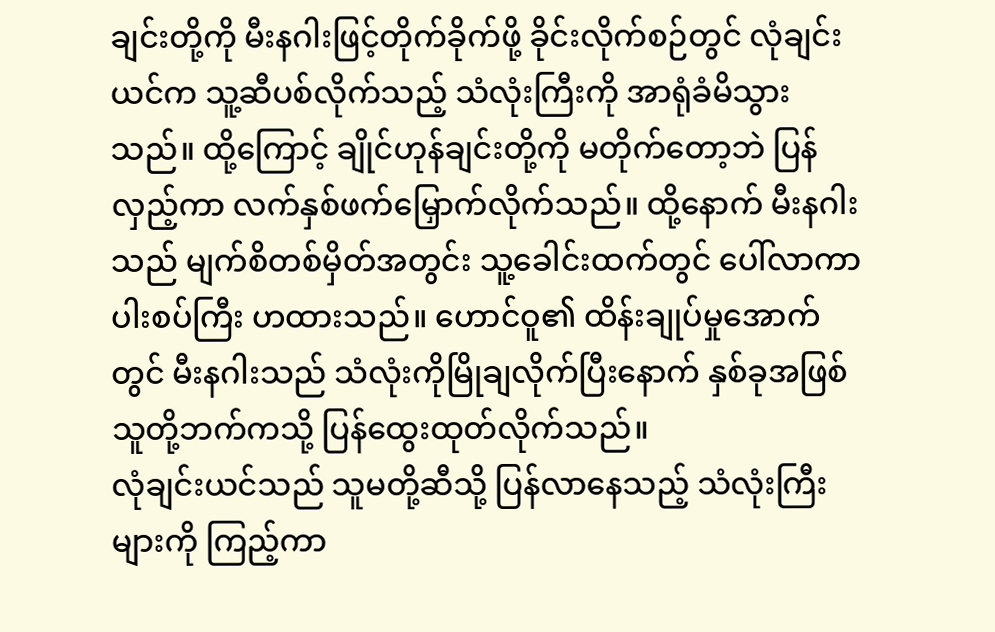ချင်းတို့ကို မီးနဂါးဖြင့်တိုက်ခိုက်ဖို့ ခိုင်းလိုက်စဉ်တွင် လုံချင်းယင်က သူ့ဆီပစ်လိုက်သည့် သံလုံးကြီးကို အာရုံခံမိသွားသည်။ ထို့ကြောင့် ချိုင်ဟုန်ချင်းတို့ကို မတိုက်တော့ဘဲ ပြန်လှည့်ကာ လက်နှစ်ဖက်မြှောက်လိုက်သည်။ ထို့နောက် မီးနဂါးသည် မျက်စိတစ်မှိတ်အတွင်း သူ့ခေါင်းထက်တွင် ပေါ်လာကာပါးစပ်ကြီး ဟထားသည်။ ဟောင်ဝူ၏ ထိန်းချုပ်မှုအောက်တွင် မီးနဂါးသည် သံလုံးကိုမြိုချလိုက်ပြီးနောက် နှစ်ခုအဖြစ် သူတို့ဘက်ကသို့ ပြန်ထွေးထုတ်လိုက်သည်။
လုံချင်းယင်သည် သူမတို့ဆီသို့ ပြန်လာနေသည့် သံလုံးကြီးများကို ကြည့်ကာ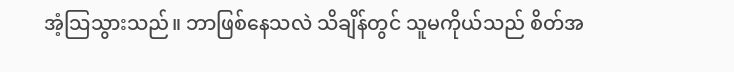အံ့သြသွားသည်။ ဘာဖြစ်နေသလဲ သိချိန်တွင် သူမကိုယ်သည် စိတ်အ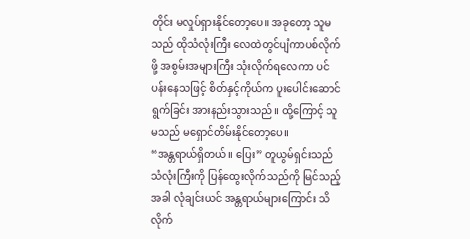တိုင်း မလှုပ်ရှားနိုင်တော့ပေ။ အခုတော့ သူမသည် ထိုသံလုံးကြီး လေထဲတွင်ပျံကာပစ်လိုက်ဖို့ အစွမ်းအများကြီး သုံးလိုက်ရလေကာ ပင်ပန်းနေသဖြင့် စိတ်နှင့်ကိုယ်က ပူးပေါင်းဆောင်ရွက်ခြင်း အားနည်းသွားသည်။ ထို့ကြောင့် သူမသည် မရှောင်တိမ်းနိုင်တော့ပေ။
“အန္တရာယ်ရှိတယ်။ ပြေး” တူယွမ်ရှင်းသည် သံလုံးကြီးကို ပြန်ထွေးလိုက်သည်ကို မြင်သည့်အခါ လုံချင်းယင် အန္တရာယ်များကြောင်း သိလိုက်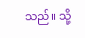သည်။ သို့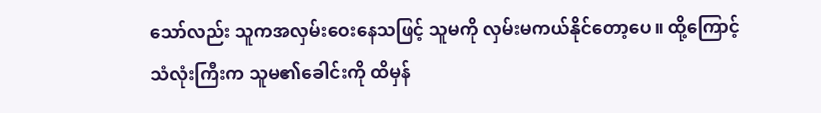သော်လည်း သူကအလှမ်းဝေးနေသဖြင့် သူမကို လှမ်းမကယ်နိုင်တော့ပေ။ ထို့ကြောင့် သံလုံးကြီးက သူမ၏ခေါင်းကို ထိမှန်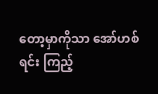တော့မှာကိုသာ အော်ဟစ်ရင်း ကြည့်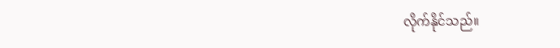လိုက်နိုင်သည်။